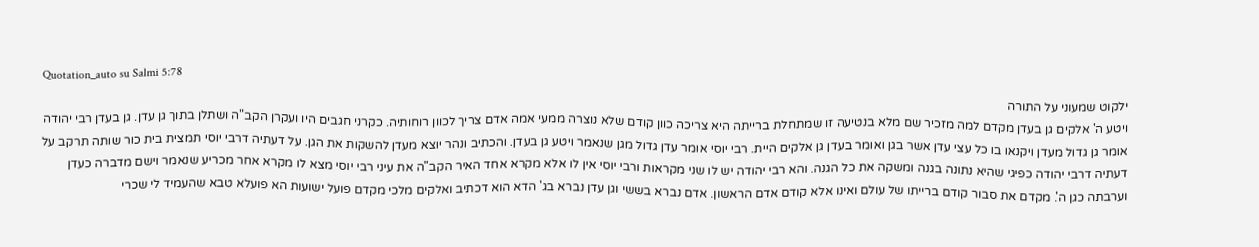Quotation_auto su Salmi 5:78
ילקוט שמעוני על התורה
ויטע ה' אלקים גן בעדן מקדם למה מזכיר שם מלא בנטיעה זו שמתחלת ברייתה היא צריכה כוון קודם שלא נוצרה ממעי אמה אדם צריך לכוון רוחותיה. כקרני חגבים היו ועקרן הקב"ה ושתלן בתוך גן עדן. גן בעדן רבי יהודה אומר גן גדול מעדן ויקנאו בו כל עצי עדן אשר בגן ואומר בעדן גן אלקים היית. רבי יוסי אומר עדן גדול מגן שנאמר ויטע גן בעדן. והכתיב ונהר יוצא מעדן להשקות את הגן. על דעתיה דרבי יוסי תמצית בית כור שותה תרקב על דעתיה דרבי יהודה כפיגי שהיא נתונה בגנה ומשקה את כל הגנה. והא רבי יהודה יש לו שני מקראות ורבי יוסי אין לו אלא מקרא אחד האיר הקב"ה את עיני רבי יוסי מצא לו מקרא אחר מכריע שנאמר וישם מדברה כעדן וערבתה כגן ה'. מקדם את סבור קודם ברייתו של עולם ואינו אלא קודם אדם הראשון. אדם נברא בששי וגן עדן נברא בג' הדא הוא דכתיב ואלקים מלכי מקדם פועל ישועות הא פועלא טבא שהעמיד לי שכרי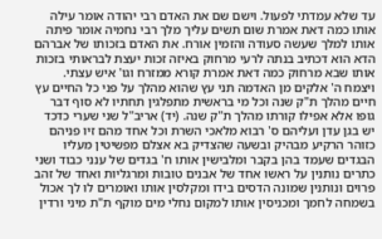עד שלא עמדתי לפעול. וישם שם את האדם רבי יהודה אומר עילה אותו כמה דאת אמרת שום תשים עליך מלך רבי נחמיה אומר פיתה אותו למלך שעשה סעודה והזמין אורח. את האדם בזכותו של אברהם הדא הוא דכתיב בנתה לרעי מרחוק באיזה זכות יעצת לבראותי בזכות אותו שבא מרחוק כמה דאת אמרת קורא ממזרח וגו' איש עצתי. ויצמח ה' אלקים מן האדמה תני עץ שהוא מהלך על פני כל החיים עץ חיים מהלך ת"ק שנה וכל מי בראשית מתפלגין תחתיו לא סוף דבר גופו אלא אפילו קורתו מהלך ת"ק שנה. (יד) אריב"ל שני שערי כדכד יש בגן עדן ועליהם ס' רבוא מלאכי השרת וכל אחד מהם זיו פניהם כזוהר הרקיע מבהיק ובשעה שהצדיק בא אצלם מפשיטין מעליו הבגדים שעמד בהן בקבר ומלבישין אותו ח' בגדים של ענני כבוד ושני כתרים נותנין על ראשו אחד של אבנים טובות ומרגליות ואחד של זהב פרוים ונותנין שמונה הדסים בידו ומקלסין אותו ואומרים לו לך אכול בשמחה לחמך ומכניסין אותו למקום נחלי מים מוקף ת"ת מיני ורדין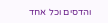והדסים וכל אחד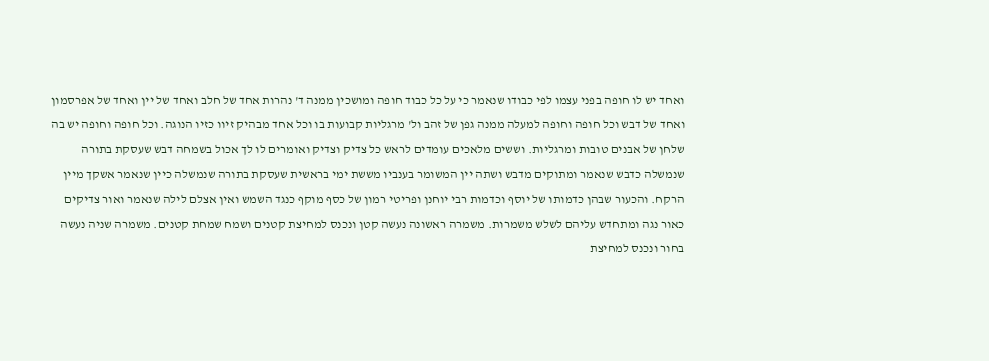ואחד יש לו חופה בפני עצמו לפי כבודו שנאמר כי על כל כבוד חופה ומושכין ממנה ד' נהרות אחד של חלב ואחד של יין ואחד של אפרסמון ואחד של דבש וכל חופה וחופה למעלה ממנה גפן של זהב ול' מרגליות קבועות בו וכל אחד מבהיק זיוו כזיו הנוגה. וכל חופה וחופה יש בה שלחן של אבנים טובות ומרגליות. וששים מלאכים עומדים לראש כל צדיק וצדיק ואומרים לו לך אכול בשמחה דבש שעסקת בתורה שנמשלה כדבש שנאמר ומתוקים מדבש ושתה יין המשומר בענביו מששת ימי בראשית שעסקת בתורה שנמשלה כיין שנאמר אשקך מיין הרקח. והכעור שבהן כדמותו של יוסף וכדמות רבי יוחנן ופריטי רמון של כסף מוקף כנגד השמש ואין אצלם לילה שנאמר ואור צדיקים כאור נגה ומתחדש עליהם לשלש משמרות. משמרה ראשונה נעשה קטן ונכנס למחיצת קטנים ושמח שמחת קטנים. משמרה שניה נעשה בחור ונכנס למחיצת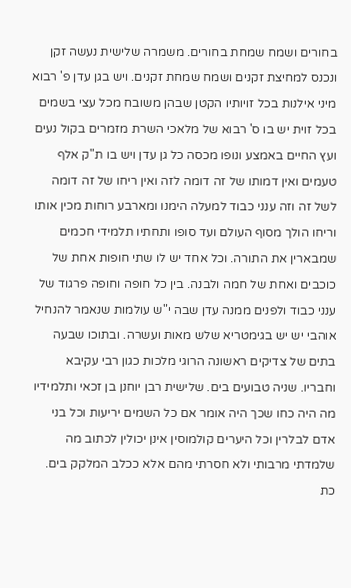בחורים ושמח שמחת בחורים. משמרה שלישית נעשה זקן ונכנס למחיצת זקנים ושמח שמחת זקנים. ויש בגן עדן פ' רבוא מיני אילנות בכל זויותיו הקטן שבהן משובח מכל עצי בשמים בכל זוית יש בו ס' רבוא של מלאכי השרת מזמרים בקול נעים ועץ החיים באמצע ונופו מכסה כל גן עדן ויש בו ת"ק אלף טעמים ואין דמותו של זה דומה לזה ואין ריחו של זה דומה לשל זה וזה ענני כבוד למעלה הימנו ומארבע רוחות מכין אותו וריחו הולך מסוף העולם ועד סופו ותחתיו תלמידי חכמים שמבארין את התורה. וכל אחד יש לו שתי חופות אחת של כוכבים ואחת של חמה ולבנה. בין כל חופה וחופה פרגוד של ענני כבוד ולפנים ממנה עדן שבה י"ש עולמות שנאמר להנחיל אוהבי יש יש בגימטריא שלש מאות ועשרה. ובתוכו שבעה בתים של צדיקים ראשונה הרוגי מלכות כגון רבי עקיבא וחבריו. שניה טבועים בים. שלישית רבן יוחנן בן זכאי ותלמידיו מה היה כחו שכך היה אומר אם כל השמים יריעות וכל בני אדם לבלרין וכל היערים קולמוסין אינן יכולין לכתוב מה שלמדתי מרבותי ולא חסרתי מהם אלא ככלב המלקק בים. כת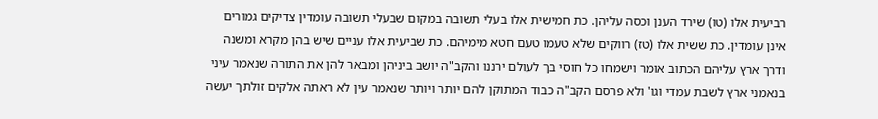רביעית אלו (טו) שירד הענן וכסה עליהן. כת חמישית אלו בעלי תשובה במקום שבעלי תשובה עומדין צדיקים גמורים אינן עומדין. כת ששית אלו (טז) רווקים שלא טעמו טעם חטא מימיהם. כת שביעית אלו עניים שיש בהן מקרא ומשנה ודרך ארץ עליהם הכתוב אומר וישמחו כל חוסי בך לעולם ירננו והקב"ה יושב ביניהן ומבאר להן את התורה שנאמר עיני בנאמני ארץ לשבת עמדי וגו' ולא פרסם הקב"ה כבוד המתוקן להם יותר ויותר שנאמר עין לא ראתה אלקים זולתך יעשה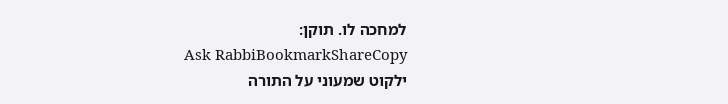למחכה לו. תוקן:
Ask RabbiBookmarkShareCopy
ילקוט שמעוני על התורה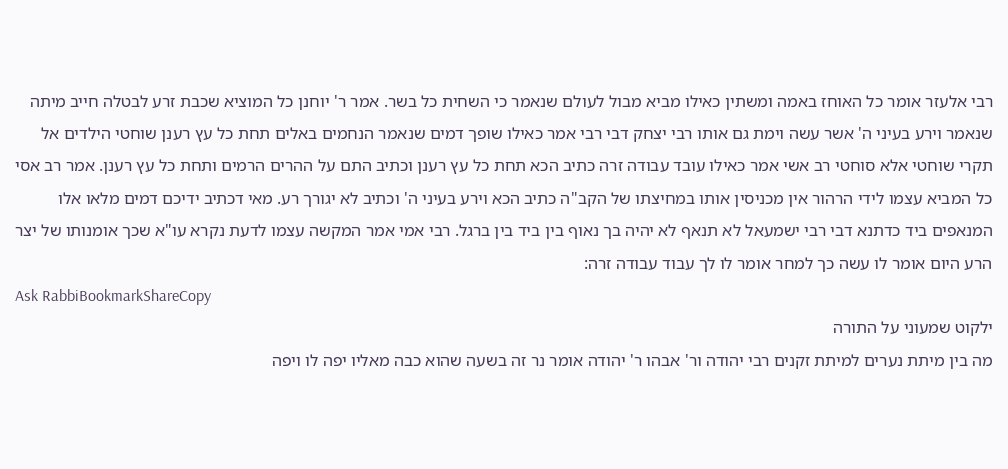רבי אלעזר אומר כל האוחז באמה ומשתין כאילו מביא מבול לעולם שנאמר כי השחית כל בשר. אמר ר' יוחנן כל המוציא שכבת זרע לבטלה חייב מיתה שנאמר וירע בעיני ה' אשר עשה וימת גם אותו רבי יצחק דבי רבי אמר כאילו שופך דמים שנאמר הנחמים באלים תחת כל עץ רענן שוחטי הילדים אל תקרי שוחטי אלא סוחטי רב אשי אמר כאילו עובד עבודה זרה כתיב הכא תחת כל עץ רענן וכתיב התם על ההרים הרמים ותחת כל עץ רענן. אמר רב אסי כל המביא עצמו לידי הרהור אין מכניסין אותו במחיצתו של הקב"ה כתיב הכא וירע בעיני ה' וכתיב לא יגורך רע. מאי דכתיב ידיכם דמים מלאו אלו המנאפים ביד כדתנא דבי רבי ישמעאל לא תנאף לא יהיה בך נאוף בין ביד בין ברגל. רבי אמי אמר המקשה עצמו לדעת נקרא עו"א שכך אומנותו של יצר הרע היום אומר לו עשה כך למחר אומר לו לך עבוד עבודה זרה:
Ask RabbiBookmarkShareCopy
ילקוט שמעוני על התורה
מה בין מיתת נערים למיתת זקנים רבי יהודה ור' אבהו ר' יהודה אומר נר זה בשעה שהוא כבה מאליו יפה לו ויפה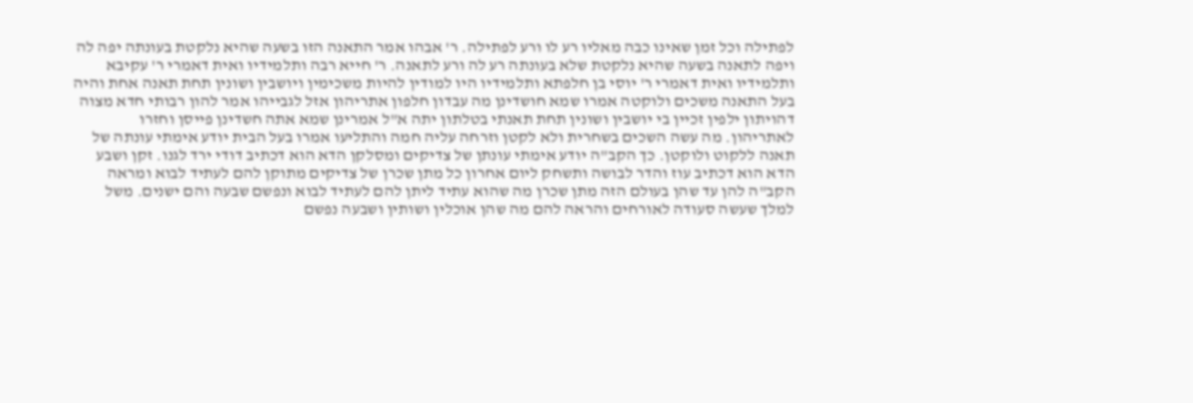לפתילה וכל זמן שאינו כבה מאליו רע לו ורע לפתילה. ר' אבהו אמר התאנה הזו בשעה שהיא נלקטת בעונתה יפה לה ויפה לתאנה בשעה שהיא נלקטת שלא בעונתה רע לה ורע לתאנה. ר' חייא רבה ותלמידיו ואית דאמרי ר' עקיבא ותלמידיו ואית דאמרי ר' יוסי בן חלפתא ותלמידיו היו למודין להיות משכימין ויושבין ושונין תחת תאנה אחת והיה בעל התאנה משכים ולוקטה אמרו שמא חושדינן מה עבדון חלפון אתריהון אזל לגבייהו אמר להון רבותי חדא מצוה דהויתון ילפין זכיין בי יושבין ושונין תחת תאנתי בטלתון יתה א"ל אמרינן שמא אתה חשדינן פייסן וחזרו לאתריהון. מה עשה השכים בשחרית ולא לקטן וזרחה עליה חמה והתליעו אמרו בעל הבית יודע אימתי עונתה של תאנה ללקוט ולוקטן. כך הקב"ה יודע אימתי עונתן של צדיקים ומסלקן הדא הוא דכתיב דודי ירד לגנו. זקן ושבע הדא הוא דכתיב עוז והדר לבושה ותשחק ליום אחרון כל מתן שכרן של צדיקים מתוקן להם לעתיד לבוא ומראה הקב"ה להן עד שהן בעולם הזה מתן שכרן מה שהוא עתיד ליתן להם לעתיד לבוא ונפשם שבעה והם ישנים. משל למלך שעשה סעודה לאורחים והראה להם מה שהן אוכלין ושותין ושבעה נפשם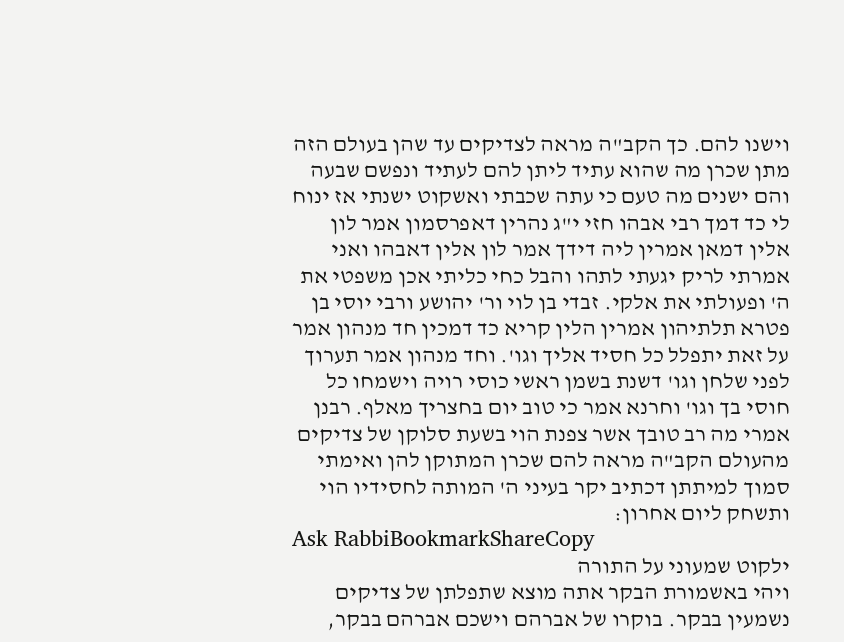וישנו להם. כך הקב"ה מראה לצדיקים עד שהן בעולם הזה מתן שכרן מה שהוא עתיד ליתן להם לעתיד ונפשם שבעה והם ישנים מה טעם כי עתה שכבתי ואשקוט ישנתי אז ינוח לי כד דמך רבי אבהו חזי י"ג נהרין דאפרסמון אמר לון אלין דמאן אמרין ליה דידך אמר לון אלין דאבהו ואני אמרתי לריק יגעתי לתהו והבל כחי כליתי אכן משפטי את ה' ופעולתי את אלקי. זבדי בן לוי ור' יהושע ורבי יוסי בן פטרא תלתיהון אמרין הלין קריא כד דמכין חד מנהון אמר על זאת יתפלל כל חסיד אליך וגו'. וחד מנהון אמר תערוך לפני שלחן וגו' דשנת בשמן ראשי כוסי רויה וישמחו כל חוסי בך וגו' וחרנא אמר כי טוב יום בחצריך מאלף. רבנן אמרי מה רב טובך אשר צפנת הוי בשעת סלוקן של צדיקים מהעולם הקב"ה מראה להם שכרן המתוקן להן ואימתי סמוך למיתתן דכתיב יקר בעיני ה' המותה לחסידיו הוי ותשחק ליום אחרון:
Ask RabbiBookmarkShareCopy
ילקוט שמעוני על התורה
ויהי באשמורת הבקר אתה מוצא שתפלתן של צדיקים נשמעין בבקר. בוקרו של אברהם וישכם אברהם בבקר,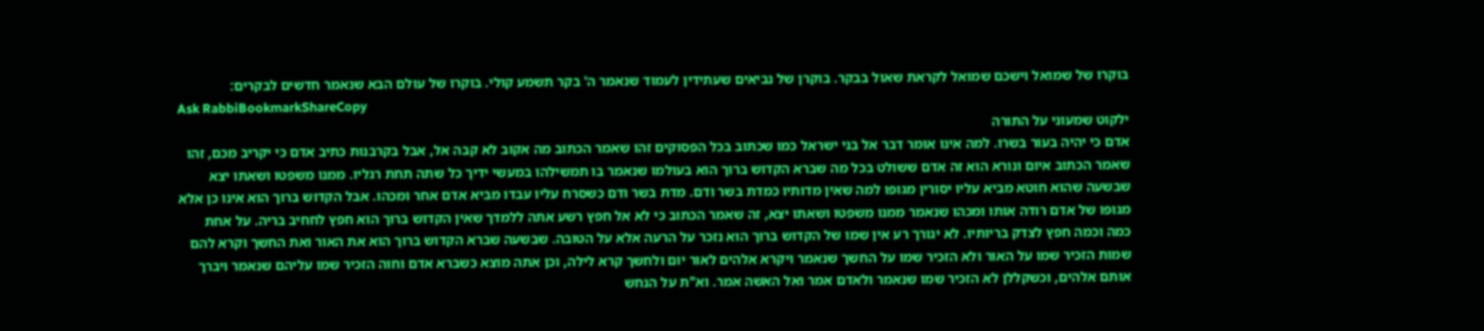בוקרו של שמואל וישכם שמואל לקראת שאול בבקר. בוקרן של נביאים שעתידין לעמוד שנאמר ה' בקר תשמע קולי. בוקרו של עולם הבא שנאמר חדשים לבקרים:
Ask RabbiBookmarkShareCopy
ילקוט שמעוני על התורה
אדם כי יהיה בעור בשרו. למה אינו אומר דבר אל בני ישראל כמו שכתוב בכל הפסוקים זהו שאמר הכתוב מה אקוב לא קבה אל, אבל בקרבנות כתיב אדם כי יקריב מכם, זהו שאמר הכתוב איום ונורא הוא זה אדם ששולט בכל מה שברא הקדוש ברוך הוא בעולמו שנאמר בו תמשילהו במעשי ידיך כל שתה תחת רגליו. ממנו משפטו ושאתו יצא שבשעה שהוא חוטא מביא עליו יסורין מגופו למה שאין מדותיו כמדת בשר ודם. מדת בשר ודם כשסרח עליו עבדו מביא אדם אחר ומכהו. אבל הקדוש ברוך הוא אינו כן אלא מגופו של אדם רודה אותו ומכהו שנאמר ממנו משפטו ושאתו יצא, זה שאמר הכתוב כי לא אל חפץ רשע אתה ללמדך שאין הקדוש ברוך הוא חפץ לחחיב בריה. על אחת כמה וכמה חפץ לצדק בריותיו. לא יגורך רע אין שמו של הקדוש ברוך הוא נזכר על הרעה אלא על הטובה. שבשעה שברא הקדוש ברוך הוא את האור ואת החשך וקרא להם שמות הזכיר שמו על האור ולא הזכיר שמו על החשך שנאמר ויקרא אלהים לאור יום ולחשך קרא לילה, וכן אתה מוצא כשברא אדם וחוה הזכיר שמו עליהם שנאמר ויברך אותם אלהים, וכשקללן לא הזכיר שמו שנאמר ולאדם אמר ואל האשה אמר. וא"ת על הנחש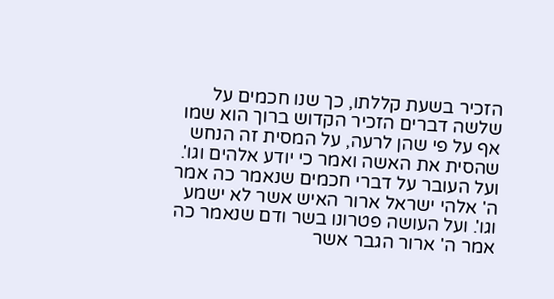הזכיר בשעת קללתו, כך שנו חכמים על שלשה דברים הזכיר הקדוש ברוך הוא שמו אף על פי שהן לרעה, על המסית זה הנחש שהסית את האשה ואמר כי יודע אלהים וגו'. ועל העובר על דברי חכמים שנאמר כה אמר ה' אלהי ישראל ארור האיש אשר לא ישמע וגו'. ועל העושה פטרונו בשר ודם שנאמר כה אמר ה' ארור הגבר אשר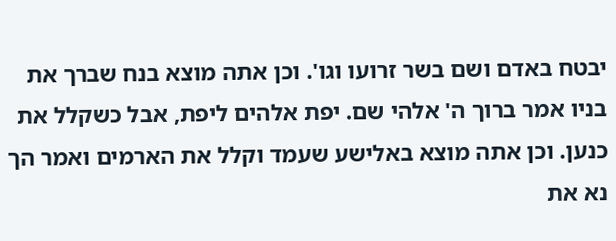יבטח באדם ושם בשר זרועו וגו'. וכן אתה מוצא בנח שברך את בניו אמר ברוך ה' אלהי שם. יפת אלהים ליפת, אבל כשקלל את כנען. וכן אתה מוצא באלישע שעמד וקלל את הארמים ואמר הך נא את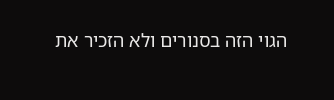הגוי הזה בסנורים ולא הזכיר את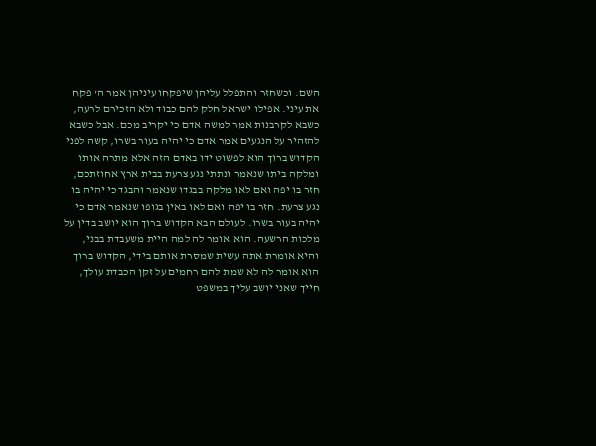השם. וכשחזר והתפלל עליהן שיפקחו עיניהן אמר ה' פקח את עיני. אפילו ישראל חלק להם כבוד ולא הזכירם לרעה, כשבא לקרבנות אמר למשה אדם כי יקריב מכם. אבל כשבא להזהיר על הנגעים אמר אדם כי יהיה בעור בשרו, קשה לפני הקדוש ברוך הוא לפשוט ידו באדם הזה אלא מתרה אותו ומלקה ביתו שנאמר ונתתי נגע צרעת בבית ארץ אחוזתכם, חזר בו יפה ואם לאו מלקה בבגדו שנאמר והבגד כי יהיה בו נגע צרעת. חזר בו יפה ואם לאו באין בגופו שנאמר אדם כי יהיה בעור בשרו. לעולם הבא הקדוש ברוך הוא יושב בדין על מלכות הרשעה. הוא אומר לה למה היית משעבדת בבני, והיא אומרת אתה עשית שמסרת אותם בידי, הקדוש ברוך הוא אומר לה לא שמת להם רחמים על זקן הכבדת עולך, חייך שאני יושב עליך במשפט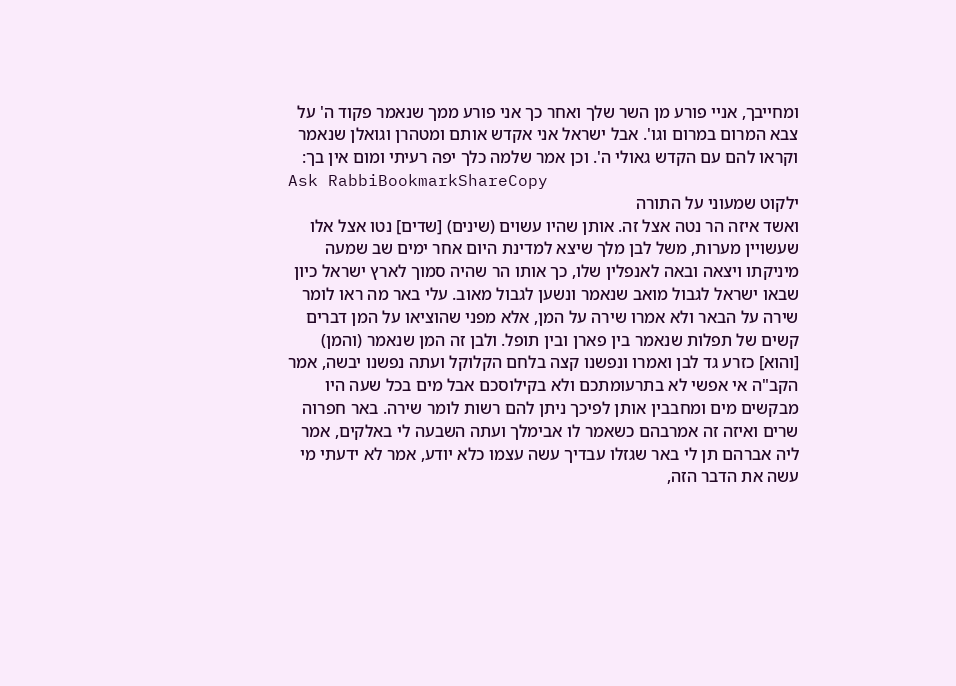ומחייבך, אניי פורע מן השר שלך ואחר כך אני פורע ממך שנאמר פקוד ה' על צבא המרום במרום וגו'. אבל ישראל אני אקדש אותם ומטהרן וגואלן שנאמר וקראו להם עם הקדש גאולי ה'. וכן אמר שלמה כלך יפה רעיתי ומום אין בך:
Ask RabbiBookmarkShareCopy
ילקוט שמעוני על התורה
ואשד איזה הר נטה אצל זה. אותן שהיו עשוים (שינים) [שדים] נטו אצל אלו שעשויין מערות, משל לבן מלך שיצא למדינת היום אחר ימים שב שמעה מיניקתו ויצאה ובאה לאנפלין שלו, כך אותו הר שהיה סמוך לארץ ישראל כיון שבאו ישראל לגבול מואב שנאמר ונשען לגבול מאוב. עלי באר מה ראו לומר שירה על הבאר ולא אמרו שירה על המן, אלא מפני שהוציאו על המן דברים קשים של תפלות שנאמר בין פארן ובין תופל. ולבן זה המן שנאמר (והמן) [והוא] כזרע גד לבן ואמרו ונפשנו קצה בלחם הקלוקל ועתה נפשנו יבשה, אמר הקב"ה אי אפשי לא בתרעומתכם ולא בקילוסכם אבל מים בכל שעה היו מבקשים מים ומחבבין אותן לפיכך ניתן להם רשות לומר שירה. באר חפרוה שרים ואיזה זה אמרבהם כשאמר לו אבימלך ועתה השבעה לי באלקים, אמר ליה אברהם תן לי באר שגזלו עבדיך עשה עצמו כלא יודע, אמר לא ידעתי מי עשה את הדבר הזה,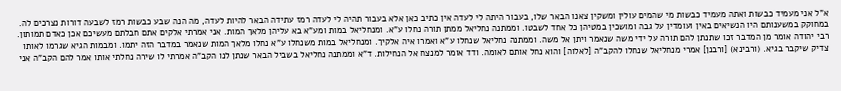א"ל אני מעמיד כבשות ואתה מעמיד כבשות מי שהמים עולין ומשקין צאנו הבאר שלו, בעבור היתה לי לעדה אין כתיב כאן אלא בעבור תהיה לי לעדה רמז עתידה הבאר להיות לעדה, מה הנה שבע כבשות רמז לשבעה דורות נצרכים לה. במחוקק במשענותם היו הנשיאים באין ועומדין על גבה ומושכין במטיהן כל אחד לשבטו. וממתנה נחליאל ממתן תורה נחלו ע"א. ומנחליאל במות ומע"א בא עליהן מלאך המות. אני אמרתי אלקים אתם חבלתם מעשיכם אכן כאדם תמותון. רבי יהודה אומר מן המדבר זכו שתנתן להם תורה על ידי משה שנאמר ויתן אל משה. וממתנה נחליאל שנחלו ע"א ואמרו איה אלקיך. ומנחליאל במות משנחלו ע"א נחלו מלאך המות שנאמר במדבר הזה יתמו. ומבמות הגיא שגרמו לאותו צדיק שיקבר בגיא. (ורבינא) [ורבנן] אמרי מנחליאל שנחלו להקב"ה [לאלוה] והוא נחל אותם לאומה. ודד אומר למנצח אל הנחילות. ד"א וממתנה נחליאל בשביל הבאר שנתן לנו הקב"ה אמרתי לו שירה נחלתי אותו אמר להם הקב"ה אני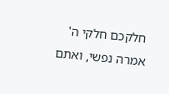חלקכם חלקי ה' אמרה נפשי, ואתם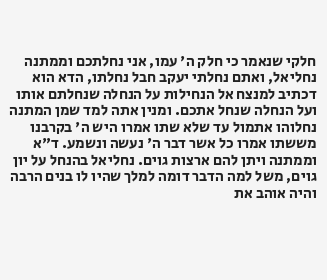חלקי שנאמר כי חלק ה' עמו, אני נחלתכם וממתנה נחליאל, ואתם נחלתי יעקב חבל נחלתו, הדא הוא דכתיב למנצח אל הנחילות על הנחלה שנחלתם אותו ועל הנחלה שנחל אתכם. ומנין אתה למד שמן המתנה נחלוהו אתמול עד שלא שתו אמרו היש ה' בקרבנו מששתו אמרו כל אשר דבר ה' נעשה ונשמע. ד"א וממתנה ויתן להם ארצות גוים. נחליאל בהנחל על יון גוים, משל למה הדבר דומה למלך שהיו לו בנים הרבה והיה אוהב את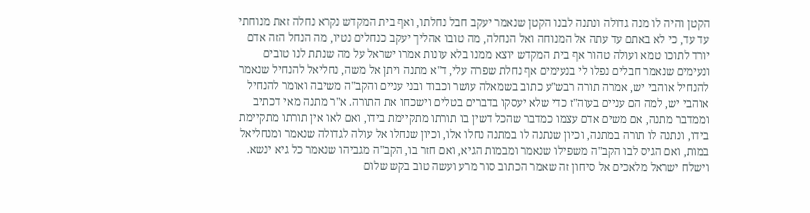הקטן והיה לו מנה גדולה ונתנה לבנו הקטן שנאמר יעקב חבל נחלתו, ואף בית המקדש נקרא נחלה זאת מנוחתי עד עד, כי לא באתם עד עתה אל המנוחה ואל הנחלה, מה טובו אהליך יעקב כנחלים נטיו, מה הנחל הזה אדם יורד לתוכו טמא ועולה טהור אף בית המקדש יוצא ממנו בלא עונות אמרו ישראל על מה שנתת לנו טובים ונעימים שנאמר חבלים נפלו לי בנעימים אף נחלת שפרה עלי, ד"א מתנה ויתן אל משה, נחליאל להנחיל שנאמר להנחיל אוהבי יש, אמרה תורה רבש"ע כתוב בשמאלה עושר וכבוד ובני עניים והקב"ה משיבה ואומר להנחיל אוהבי יש, למה הם עניים בעוה"ז כדי שלא יעסקו בדברים בטלים וישכחו את התורה. א"ר מתנה מאי דכתיב וממדבר מתנה, אם משים אדם עצמו כמדבר שהכל דשין בו תורתו מתקיימת בידו, ואם לאו אין תורתו מתקיימת בידו, ונתנה לו תורה במתנה, וכיון שנתנה לו במתנה נחלו אלו, וכיון שנחלו אל עולה לגדולה שנאמר ומנחליאל במות, ואם הגיס לבו הקב"ה משפילו שנאמר ומבמות הגיא, ואם חזר בו, הקב"ה מגביהו שנאמר כל גיא ינשא. וישלח ישראל מלאכים אל סיחון זה שאמר הכתוב סור מרע ועשה טוב בקש שלום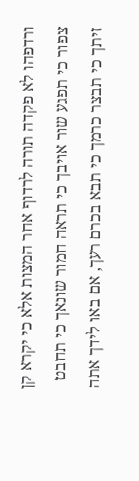ורדפהו לא פקדה תורה לרדוף אחר המצות אלא כי יקרא קן צפור כי תפגע שור אויבך כי תראה חמור שונאך כי תחבט זיתך כי תבצר כרמך כי תבא בכרם רעך, אם באו לידך אתה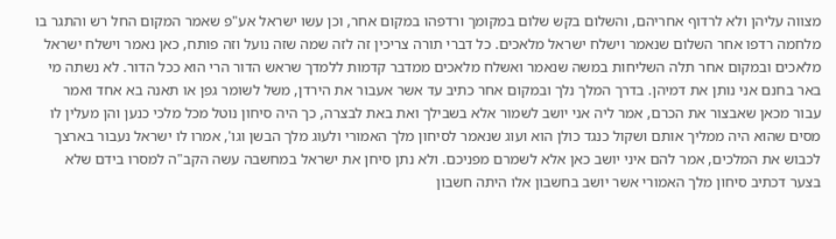מצווה עליהן ולא לרדוף אחריהם, והשלום בקש שלום במקומך ורדפהו במקום אחר, וכן עשו ישראל אע"פ שאמר המקום החל רש והתגר בו מלחמה רדפו אחר השלום שנאמר וישלח ישראל מלאכים. כל דברי תורה צריכין זה לזה שמה שזה נועל וזה פותח, כאן נאמר וישלח ישראל מלאכים ובמקום אחר תלה השליחות במשה שנאמר ואשלח מלאכים ממדבר קדמות ללמדך שראש הדור הרי הוא ככל הדור. לא נשתה מי באר בחנם אני נותן את דמיהן. בדרך המלך נלך ובמקום אחר כתיב עד אשר אעבור את הירדן, משל לשומר גפן או תאנה בא אחד ואמר עבור מכאן שאבצור את הכרם, אמר ליה אני יושב לשמור אלא בשבילך ואת באת לבצרה, כך היה סיחון נוטל מכל מלכי כנען והן מעלין לו מסים שהוא היה ממליך אותם ושקול כנגד כולן הוא ועוג שנאמר לסיחון מלך האמורי ולעוג מלך הבשן וגו', אמרו לו ישראל נעבור בארצך לכבוש את המלכים, אמר להם איני יושב כאן אלא לשמרם מפניכם. ולא נתן סיחן את ישראל במחשבה עשה הקב"ה למסרו בידם שלא בצער דכתיב סיחון מלך האמורי אשר יושב בחשבון אלו היתה חשבון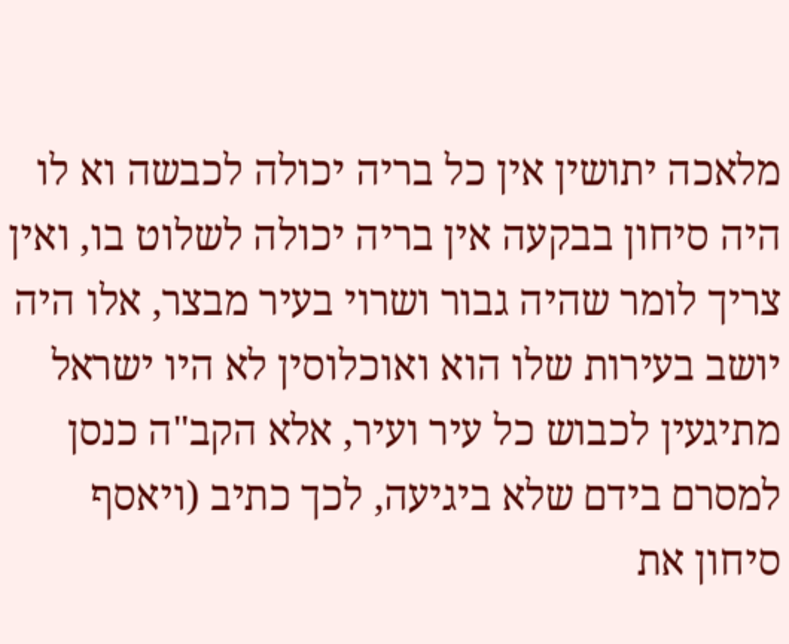מלאכה יתושין אין כל בריה יכולה לכבשה וא לו היה סיחון בבקעה אין בריה יכולה לשלוט בו, ואין צריך לומר שהיה גבור ושרוי בעיר מבצר, אלו היה יושב בעירות שלו הוא ואוכלוסין לא היו ישראל מתיגעין לכבוש כל עיר ועיר, אלא הקב"ה כנסן למסרם בידם שלא ביגיעה, לכך כתיב (ויאסף סיחון את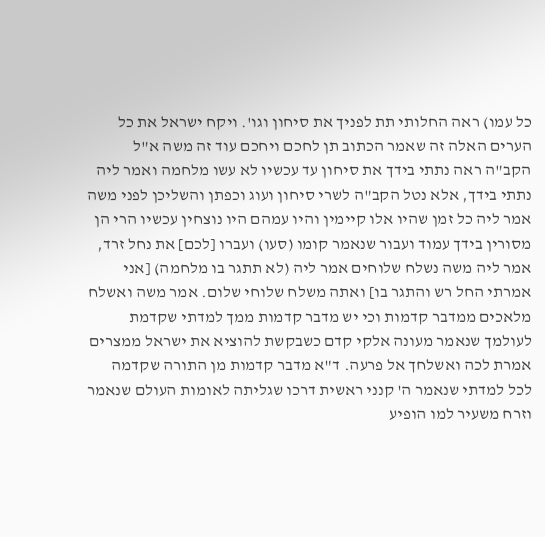כל עמו) ראה החלותי תת לפניך את סיחון וגו'. ויקח ישראל את כל הערים האלה זה שאמר הכתוב תן לחכם ויחכם עוד זה משה א"ל הקב"ה ראה נתתי בידך את סיחון עד עכשיו לא עשו מלחמה ואמר ליה נתתי בידך, אלא נטל הקב"ה לשרי סיחון ועוג וכפתן והשליכן לפני משה אמר ליה כל זמן שהיו אלו קיימין והיו עמהם היו נוצחין עכשיו הרי הן מסורין בידך עמוד ועבור שנאמר קומו (סעו) ועברו [לכם] את נחל זרד, אמר ליה משה נשלח שלוחים אמר ליה (לא תתגר בו מלחמה) [אני אמרתי החל רש והתגר בו] ואתה משלח שלוחי שלום. אמר משה ואשלח מלאכים ממדבר קדמות וכי יש מדבר קדמות ממך למדתי שקדמת לעולמך שנאמר מעונה אלקי קדם כשבקשת להוציא את ישראל ממצרים אמרת לכה ואשלחך אל פרעה. ד"א מדבר קדמות מן התורה שקדמה לכל למדתי שנאמר ה' קנני ראשית דרכו שגליתה לאומות העולם שנאמר וזרח משעיר למו הופיע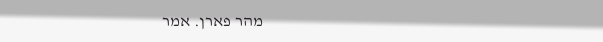מהר פארן. אמר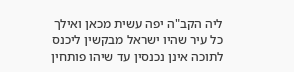ליה הקב"ה יפה עשית מכאן ואילך כל עיר שהיו ישראל מבקשין ליכנס לתוכה אינן נכנסין עד שיהו פותחין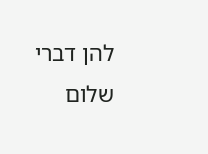להן דברי שלום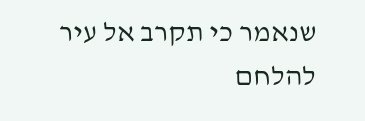שנאמר כי תקרב אל עיר להלחם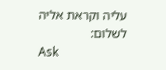עליה וקראת אליה לשלום:
Ask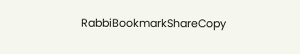RabbiBookmarkShareCopy